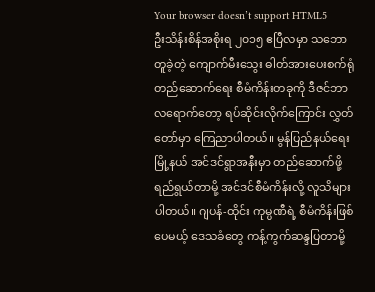Your browser doesn’t support HTML5
ဦးသိန်းစိန်အစိုးရ ၂၀၁၅ ဧပြီလမှာ သဘောတူခဲ့တဲ့ ကျောက်မီးသွေး ဓါတ်အားပေးစက်ရုံ တည်ဆောက်ရေး စီမံကိန်းတခုကို ဒီဇင်ဘာလရောက်တော့ ရပ်ဆိုင်းလိုက်ကြောင်း လွှတ်တော်မှာ ကြေညာပါတယ်။ မွန်ပြည်နယ်ရေးမြို့နယ် အင်ဒင်ရွာအနီးမှာ တည်ဆောက်ဖို့ ရည်ရွယ်တာမို့ အင်ဒင်စီမံကိန်းလို့ လူသိများပါတယ်။ ဂျပန်-ထိုင်း ကုမ္ပဏီရဲ့ စီမံကိန်းဖြစ်ပေမယ့် ဒေသခံတွေ ကန့်ကွက်ဆန္ဒပြတာမို့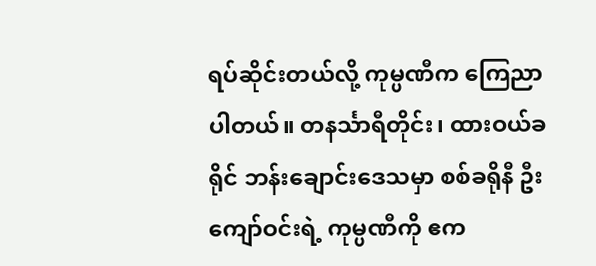ရပ်ဆိုင်းတယ်လို့ ကုမ္ပဏီက ကြေညာပါတယ်။ တနင်္သာရီတိုင်း၊ ထားဝယ်ခရိုင် ဘန်းချောင်းဒေသမှာ စစ်ခရိုနီ ဦးကျော်ဝင်းရဲ့ ကုမ္ပဏီကို ဧက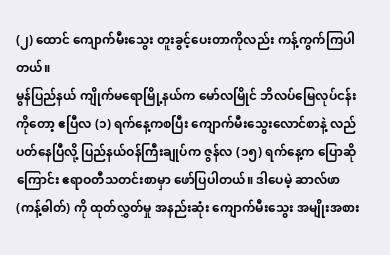(၂) ထောင် ကျောက်မီးသွေး တူးခွင့်ပေးတာကိုလည်း ကန့်ကွက်ကြပါတယ်။
မွန်ပြည်နယ် ကျိုက်မရောမြို့နယ်က မော်လမြိုင် ဘိလပ်မြေလုပ်ငန်းကိုတော့ ဧပြီလ (၁) ရက်နေ့ကစပြီး ကျောက်မီးသွေးလောင်စာနဲ့ လည်ပတ်နေပြီလို့ ပြည်နယ်ဝန်ကြီးချုပ်က ဇွန်လ (၁၅) ရက်နေ့က ပြောဆိုကြောင်း ဧရာဝတီသတင်းစာမှာ ဖော်ပြပါတယ်။ ဒါပေမဲ့ ဆာလ်ဖာ (ကန့်ဓါတ်) ကို ထုတ်လွှတ်မှု အနည်းဆုံး ကျောက်မီးသွေး အမျိုးအစား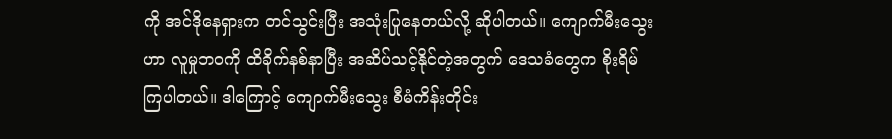ကို အင်ဒိုနေရှားက တင်သွင်းပြီး အသုံးပြုနေတယ်လို့ ဆိုပါတယ်။ ကျောက်မီးသွေးဟာ လူမှုဘဝကို ထိခိုက်နစ်နာပြီး အဆိပ်သင့်နိုင်တဲ့အတွက် ဒေသခံတွေက စိုးရိမ်ကြပါတယ်။ ဒါကြောင့် ကျောက်မီးသွေး စီမံကိန်းတိုင်း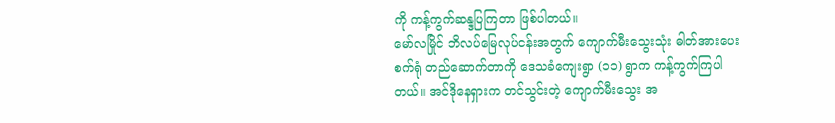ကို ကန့်ကွက်ဆန္ဒပြကြတာ ဖြစ်ပါတယ်။
မော်လမြိုင် ဘိလပ်မြေလုပ်ငန်းအတွက် ကျောက်မီးသွေးသုံး ဓါတ်အားပေးစက်ရုံ တည်ဆောက်တာကို ဒေသခံကျေးရွာ (၁၁) ရွာက ကန့်ကွက်ကြပါတယ်။ အင်ဒိုနေရှားက တင်သွင်းတဲ့ ကျောက်မီးသွေး အ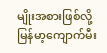မျိုးအစားဖြစ်လို့ မြန်မာ့ကျောက်မီး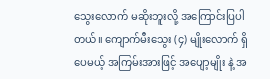သွေးလောက် မဆိုးဘူးလို့ အကြောင်းပြပါတယ်။ ကျောက်မီးသွေး (၄) မျိုးလောက် ရှိပေမယ့် အကြမ်းအားဖြင့် အပျော့မျိုး နဲ့ အ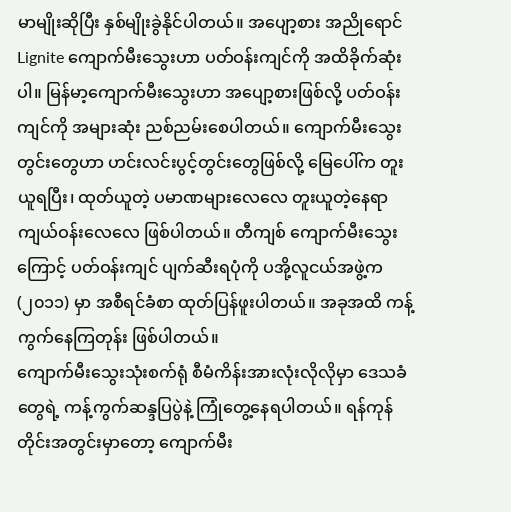မာမျိုးဆိုပြီး နှစ်မျိုးခွဲနိုင်ပါတယ်။ အပျော့စား အညိုရောင် Lignite ကျောက်မီးသွေးဟာ ပတ်ဝန်းကျင်ကို အထိခိုက်ဆုံးပါ။ မြန်မာ့ကျောက်မီးသွေးဟာ အပျော့စားဖြစ်လို့ ပတ်ဝန်းကျင်ကို အများဆုံး ညစ်ညမ်းစေပါတယ်။ ကျောက်မီးသွေးတွင်းတွေဟာ ဟင်းလင်းပွင့်တွင်းတွေဖြစ်လို့ မြေပေါ်က တူးယူရပြီး၊ ထုတ်ယူတဲ့ ပမာဏများလေလေ တူးယူတဲ့နေရာ ကျယ်ဝန်းလေလေ ဖြစ်ပါတယ်။ တီကျစ် ကျောက်မီးသွေးကြောင့် ပတ်ဝန်းကျင် ပျက်ဆီးရပုံကို ပအို့လူငယ်အဖွဲ့က (၂၀၁၁) မှာ အစီရင်ခံစာ ထုတ်ပြန်ဖူးပါတယ်။ အခုအထိ ကန့်ကွက်နေကြတုန်း ဖြစ်ပါတယ်။
ကျောက်မီးသွေးသုံးစက်ရုံ စီမံကိန်းအားလုံးလိုလိုမှာ ဒေသခံတွေရဲ့ ကန့်ကွက်ဆန္ဒပြပွဲနဲ့ ကြုံတွေ့နေရပါတယ်။ ရန်ကုန်တိုင်းအတွင်းမှာတော့ ကျောက်မီး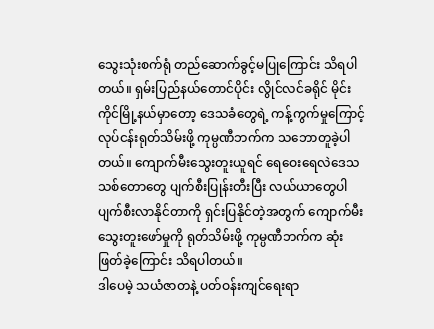သွေးသုံးစက်ရုံ တည်ဆောက်ခွင့်မပြုကြောင်း သိရပါတယ်။ ရှမ်းပြည်နယ်တောင်ပိုင်း လွိုင်လင်ခရိုင် မိုင်းကိုင်မြို့နယ်မှာတော့ ဒေသခံတွေရဲ့ ကန့်ကွက်မှုကြောင့် လုပ်ငန်းရုတ်သိမ်းဖို့ ကုမ္ပဏီဘက်က သဘောတူခဲ့ပါတယ်။ ကျောက်မီးသွေးတူးယူရင် ရေဝေးရေလဲဒေသ သစ်တောတွေ ပျက်စီးပြုန်းတီးပြီး လယ်ယာတွေပါ ပျက်စီးလာနိုင်တာကို ရှင်းပြနိုင်တဲ့အတွက် ကျောက်မီးသွေးတူးဖော်မှုကို ရုတ်သိမ်းဖို့ ကုမ္ပဏီဘက်က ဆုံးဖြတ်ခဲ့ကြောင်း သိရပါတယ်။
ဒါပေမဲ့ သယံဇာတနဲ့ ပတ်ဝန်းကျင်ရေးရာ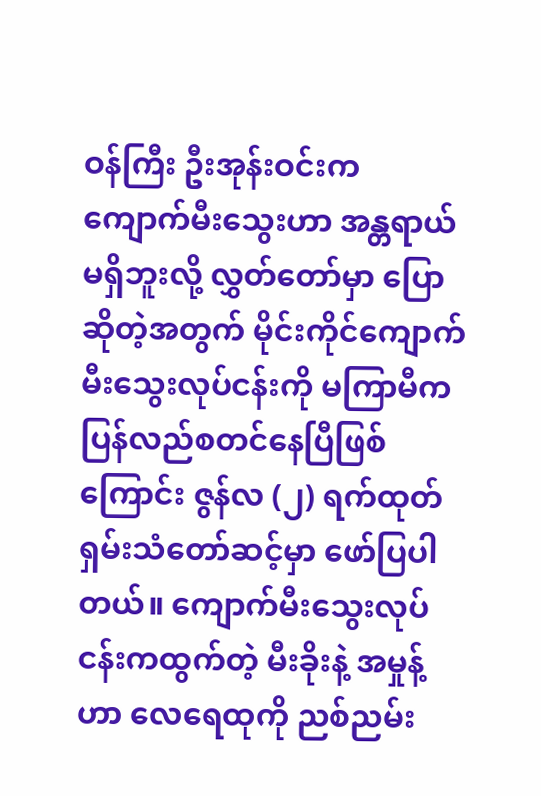ဝန်ကြီး ဦးအုန်းဝင်းက ကျောက်မီးသွေးဟာ အန္တရာယ်မရှိဘူးလို့ လွှတ်တော်မှာ ပြောဆိုတဲ့အတွက် မိုင်းကိုင်ကျောက်မီးသွေးလုပ်ငန်းကို မကြာမီက ပြန်လည်စတင်နေပြီဖြစ်ကြောင်း ဇွန်လ (၂) ရက်ထုတ် ရှမ်းသံတော်ဆင့်မှာ ဖော်ပြပါတယ်။ ကျောက်မီးသွေးလုပ်ငန်းကထွက်တဲ့ မီးခိုးနဲ့ အမှုန့်ဟာ လေရေထုကို ညစ်ညမ်း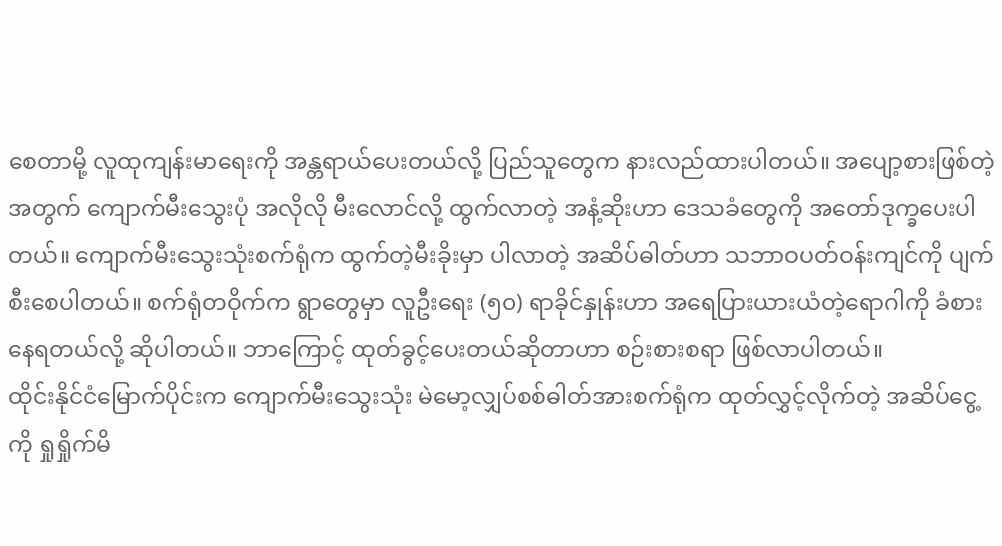စေတာမို့ လူထုကျန်းမာရေးကို အန္တရာယ်ပေးတယ်လို့ ပြည်သူတွေက နားလည်ထားပါတယ်။ အပျော့စားဖြစ်တဲ့အတွက် ကျောက်မီးသွေးပုံ အလိုလို မီးလောင်လို့ ထွက်လာတဲ့ အနံ့ဆိုးဟာ ဒေသခံတွေကို အတော်ဒုက္ခပေးပါတယ်။ ကျောက်မီးသွေးသုံးစက်ရုံက ထွက်တဲ့မီးခိုးမှာ ပါလာတဲ့ အဆိပ်ဓါတ်ဟာ သဘာဝပတ်ဝန်းကျင်ကို ပျက်စီးစေပါတယ်။ စက်ရုံတဝိုက်က ရွာတွေမှာ လူဦးရေး (၅၀) ရာခိုင်နှုန်းဟာ အရေပြားယားယံတဲ့ရောဂါကို ခံစားနေရတယ်လို့ ဆိုပါတယ်။ ဘာကြောင့် ထုတ်ခွင့်ပေးတယ်ဆိုတာဟာ စဉ်းစားစရာ ဖြစ်လာပါတယ်။
ထိုင်းနိုင်ငံမြောက်ပိုင်းက ကျောက်မီးသွေးသုံး မဲမော့လျှပ်စစ်ဓါတ်အားစက်ရုံက ထုတ်လွှင့်လိုက်တဲ့ အဆိပ်ငွေ့ကို ရှုရှိုက်မိ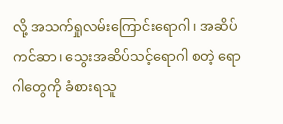လို့ အသက်ရှုလမ်းကြောင်းရောဂါ၊ အဆိပ်ကင်ဆာ၊ သွေးအဆိပ်သင့်ရောဂါ စတဲ့ ရောဂါတွေကို ခံစားရသူ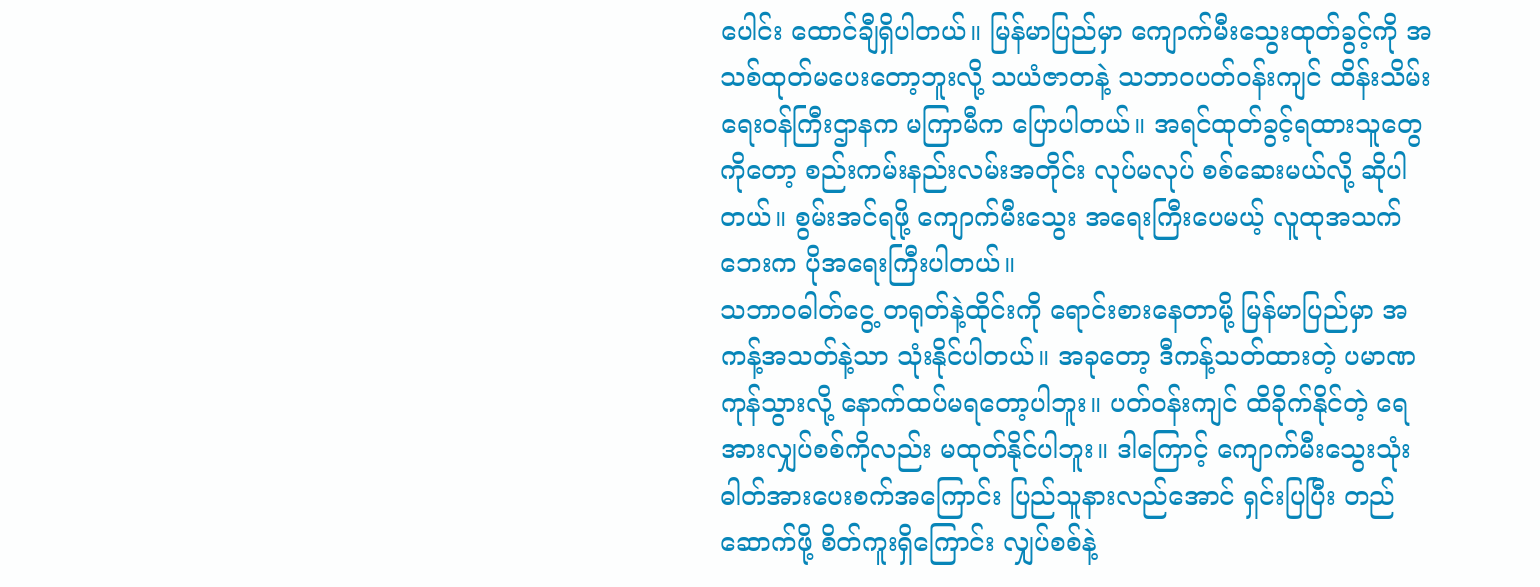ပေါင်း ထောင်ချီရှိပါတယ်။ မြန်မာပြည်မှာ ကျောက်မီးသွေးထုတ်ခွင့်ကို အသစ်ထုတ်မပေးတော့ဘူးလို့ သယံဇာတနဲ့ သဘာဝပတ်ဝန်းကျင် ထိန်းသိမ်းရေးဝန်ကြီးဌာနက မကြာမီက ပြောပါတယ်။ အရင်ထုတ်ခွင့်ရထားသူတွေကိုတော့ စည်းကမ်းနည်းလမ်းအတိုင်း လုပ်မလုပ် စစ်ဆေးမယ်လို့ ဆိုပါတယ်။ စွမ်းအင်ရဖို့ ကျောက်မီးသွေး အရေးကြီးပေမယ့် လူထုအသက်ဘေးက ပိုအရေးကြီးပါတယ်။
သဘာဝဓါတ်ငွေ့ တရုတ်နဲ့ထိုင်းကို ရောင်းစားနေတာမို့ မြန်မာပြည်မှာ အကန့်အသတ်နဲ့သာ သုံးနိုင်ပါတယ်။ အခုတော့ ဒီကန့်သတ်ထားတဲ့ ပမာဏကုန်သွားလို့ နောက်ထပ်မရတော့ပါဘူး။ ပတ်ဝန်းကျင် ထိခိုက်နိုင်တဲ့ ရေအားလျှပ်စစ်ကိုလည်း မထုတ်နိုင်ပါဘူး။ ဒါကြောင့် ကျောက်မီးသွေးသုံး ဓါတ်အားပေးစက်အကြောင်း ပြည်သူနားလည်အောင် ရှင်းပြပြီး တည်ဆောက်ဖို့ စိတ်ကူးရှိကြောင်း လျှပ်စစ်နဲ့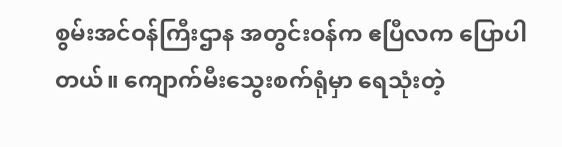စွမ်းအင်ဝန်ကြီးဌာန အတွင်းဝန်က ဧပြီလက ပြောပါတယ်။ ကျောက်မီးသွေးစက်ရုံမှာ ရေသုံးတဲ့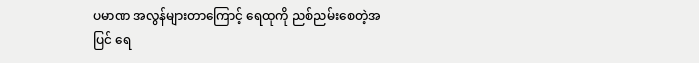ပမာဏ အလွန်များတာကြောင့် ရေထုကို ညစ်ညမ်းစေတဲ့အပြင် ရေ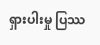ရှားပါးမှု ပြဿ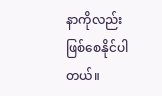နာကိုလည်း ဖြစ်စေနိုင်ပါတယ်။